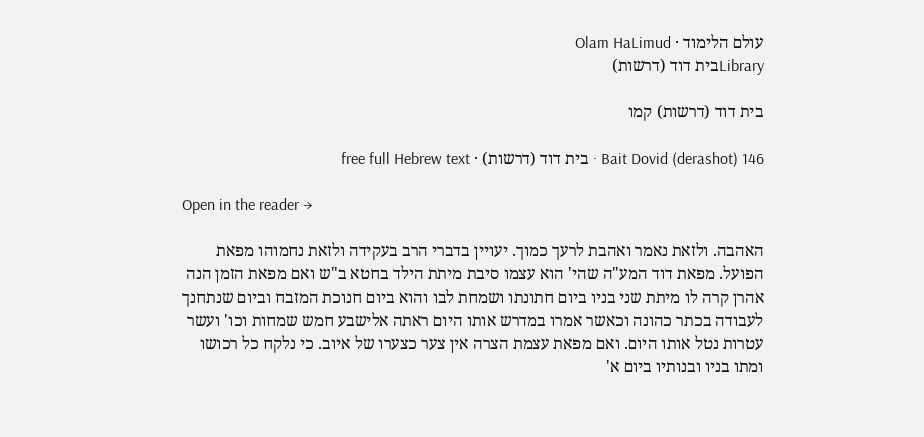עולם הלימוד · Olam HaLimud
Libraryבית דוד (דרשות)

בית דוד (דרשות) קמו

Bait Dovid (derashot) 146 · בית דוד (דרשות) · free full Hebrew text

Open in the reader →

האהבה. ולזאת נאמר ואהבת לרעך כמוך. יעויין בדברי הרב בעקידה ולזאת נחמוהו מפאת הפועל. מפאת דוד המע"ה שהי' הוא עצמו סיבת מיתת הילד בחטא ב"ש ואם מפאת הזמן הנה אהרן קרה לו מיתת שני בניו ביום חתונתו ושמחת לבו והוא ביום חנוכת המזבח וביום שנתחנך לעבודה בכתר כהונה וכאשר אמרו במדרש אותו היום ראתה אלישבע חמש שמחות וכו' ועשר עטרות נטל אותו היום. ואם מפאת עצמת הצרה אין צער כצערו של איוב. כי נלקח כל רכושו ומתו בניו ובנותיו ביום א'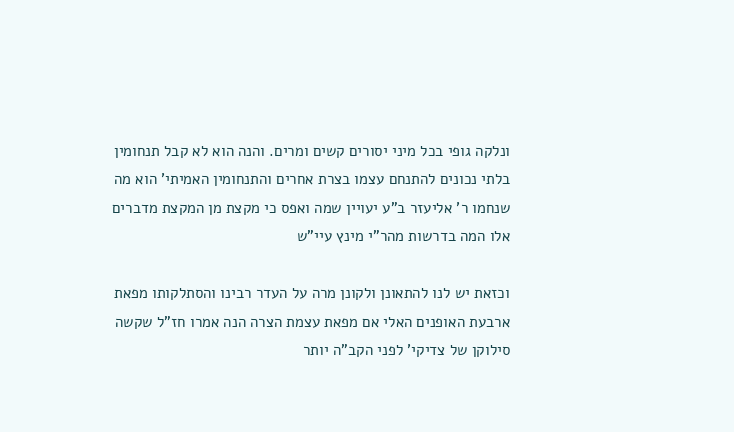ונלקה גופי בכל מיני יסורים קשים ומרים. והנה הוא לא קבל תנחומין בלתי נכונים להתנחם עצמו בצרת אחרים והתנחומין האמיתי' הוא מה שנחמו ר' אליעזר ב"ע יעויין שמה ואפס כי מקצת מן המקצת מדברים אלו המה בדרשות מהר"י מינץ עיי"ש

וכזאת יש לנו להתאונן ולקונן מרה על העדר רבינו והסתלקותו מפאת ארבעת האופנים האלי אם מפאת עצמת הצרה הנה אמרו חז"ל שקשה סילוקן של צדיקי' לפני הקב"ה יותר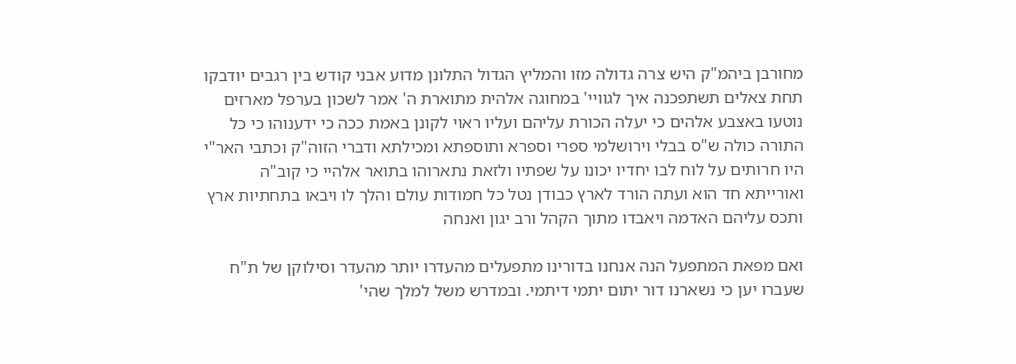מחורבן ביהמ"ק היש צרה גדולה מזו והמליץ הגדול התלונן מדוע אבני קודש בין רגבים יודבקו תחת צאלים תשתפכנה איך לגוויי' במחוגה אלהית מתוארת ה' אמר לשכון בערפל מארזים נוטעו באצבע אלהים כי יעלה הכורת עליהם ועליו ראוי לקונן באמת ככה כי ידענוהו כי כל התורה כולה ש"ס בבלי וירושלמי ספרי וספרא ותוספתא ומכילתא ודברי הזוה"ק וכתבי האר"י היו חרותים על לוח לבו יחדיו יכונו על שפתיו ולזאת נתארוהו בתואר אלהיי כי קוב"ה ואורייתא חד הוא ועתה הורד לארץ כבודן נטל כל חמודות עולם והלך לו ויבאו בתחתיות ארץ ותכס עליהם האדמה ויאבדו מתוך הקהל ורב יגון ואנחה

ואם מפאת המתפעל הנה אנחנו בדורינו מתפעלים מהעדרו יותר מהעדר וסילוקן של ת"ח שעברו יען כי נשארנו דור יתום יתמי דיתמי. ובמדרש משל למלך שהי'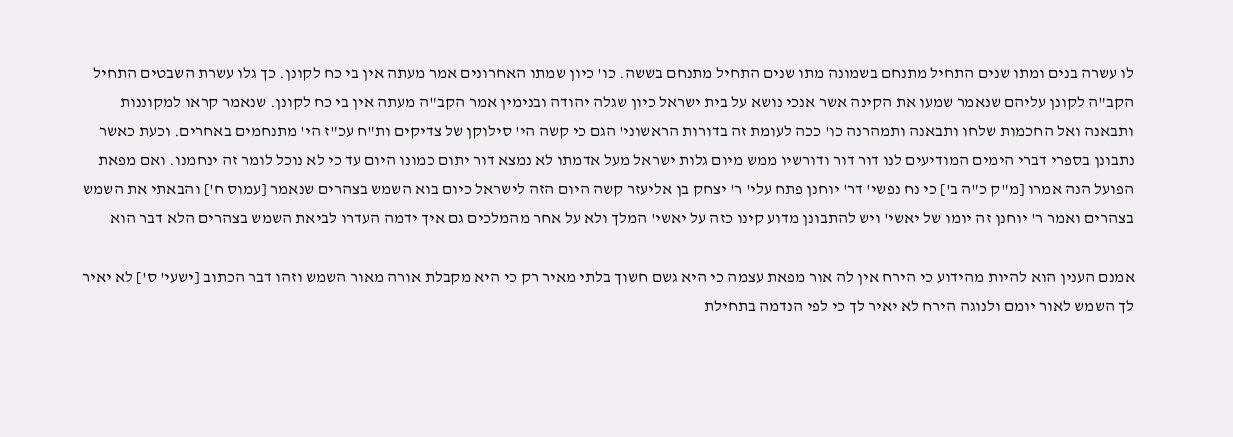לו עשרה בנים ומתו שנים התחיל מתנחם בשמונה מתו שנים התחיל מתנחם בששה. כו' כיון שמתו האחרונים אמר מעתה אין בי כח לקונן. כך גלו עשרת השבטים התחיל הקב"ה לקונן עליהם שנאמר שמעו את הקינה אשר אנכי נושא על בית ישראל כיון שגלה יהודה ובנימין אמר הקב"ה מעתה אין בי כח לקונן. שנאמר קראו למקוננות ותבאנה ואל החכמות שלחו ותבאנה ותמהרנה כו' ככה לעומת זה בדורות הראשוני' הגם כי קשה הי' סילוקן של צדיקים ות"ח עכ"ז הי' מתנחמים באחרים. וכעת כאשר נתבונן בספרי דברי הימים המודיעים לנו דור דור ודורשיו ממש מיום גלות ישראל מעל אדמתו לא נמצא דור יתום כמונו היום עד כי לא נוכל לומר זה ינחמנו. ואם מפאת הפועל הנה אמרו [מ"ק כ"ה ב'] כי נח נפשי' דר' יוחנן פתח עלי' ר' יצחק בן אליעזר קשה היום הזה לישראל כיום בוא השמש בצהרים שנאמר [עמוס ח'] והבאתי את השמש בצהרים ואמר ר' יוחנן זה יומו של יאשי' ויש להתבונן מדוע קינו כזה על יאשי' המלך ולא על אחר מהמלכים גם איך ידמה העדרו לביאת השמש בצהרים הלא דבר הוא

אמנם הענין הוא להיות מהידוע כי הירח אין לה אור מפאת עצמה כי היא גשם חשוך בלתי מאיר רק כי היא מקבלת אורה מאור השמש וזהו דבר הכתוב [ישעי' ס'] לא יאיר לך השמש לאור יומם ולנוגה הירח לא יאיר לך כי לפי הנדמה בתחילת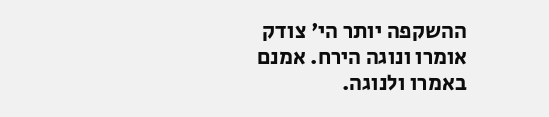ההשקפה יותר הי' צודק אומרו ונוגה הירח. אמנם באמרו ולנוגה.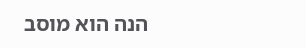הנה הוא מוסב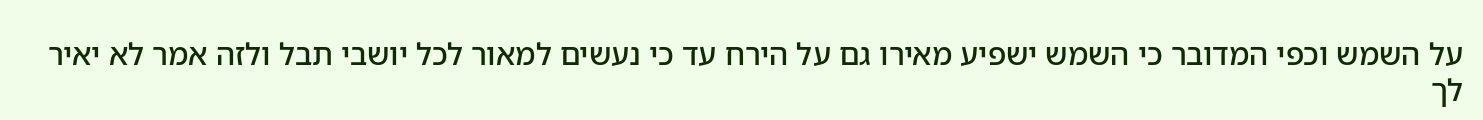על השמש וכפי המדובר כי השמש ישפיע מאירו גם על הירח עד כי נעשים למאור לכל יושבי תבל ולזה אמר לא יאיר לך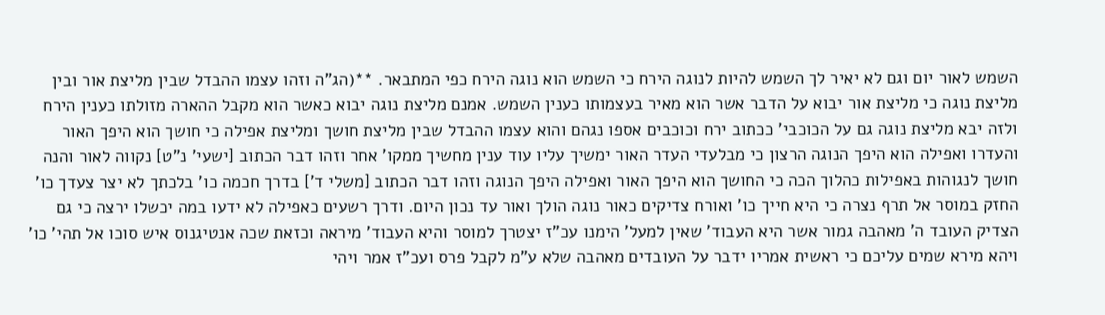השמש לאור יום וגם לא יאיר לך השמש להיות לנוגה הירח כי השמש הוא נוגה הירח כפי המתבאר. **(הג"ה וזהו עצמו ההבדל שבין מליצת אור ובין מליצת נוגה כי מליצת אור יבוא על הדבר אשר הוא מאיר בעצמותו כענין השמש. אמנם מליצת נוגה יבוא כאשר הוא מקבל ההארה מזולתו כענין הירח ולזה יבא מליצת נוגה גם על הכוכבי' ככתוב ירח וכוכבים אספו נגהם והוא עצמו ההבדל שבין מליצת חושך ומליצת אפילה כי חושך הוא היפך האור והעדרו ואפילה הוא היפך הנוגה הרצון כי מבלעדי העדר האור ימשיך עליו עוד ענין מחשיך ממקו' אחר וזהו דבר הכתוב [ישעי' נ"ט] נקווה לאור והנה חושך לנגוהות באפילות כהלוך הכה כי החושך הוא היפך האור ואפילה היפך הנוגה וזהו דבר הכתוב [משלי ד'] בדרך חכמה כו' בלכתך לא יצר צעדך כו' החזק במוסר אל תרף נצרה כי היא חייך כו' ואורח צדיקים כאור נוגה הולך ואור עד נכון היום. ודרך רשעים כאפילה לא ידעו במה יכשלו ירצה כי גם הצדיק העובד ה' מאהבה גמור אשר היא העבוד' שאין למעל' הימנו עכ"ז יצטרך למוסר והיא העבוד' מיראה וכזאת שכה אנטיגנוס איש סוכו אל תהי' כו' ויהא מירא שמים עליכם כי ראשית אמריו ידבר על העובדים מאהבה שלא ע"מ לקבל פרס ועכ"ז אמר ויהי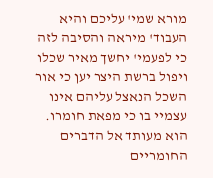מורא שמי' עליכם והיא העבוד' מיראה והסיבה לזה כי לפעמי' יחשך מאיר שכלו ויפול ברשת היצר יען כי אור השכל הנאצל עליהם אינו עצמיי בו כי מפאת חומרו. הוא מעותד אל הדברים החומריים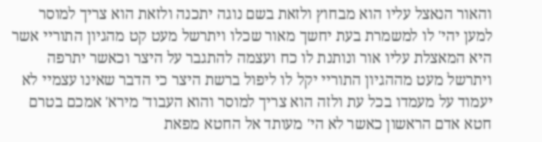והאור הנאצל עליו הוא מבחוץ ולזאת בשם נוגה יתכנה ולזאת הוא צריך למוסר למען יהי' לו למשמרת בעת יחשך מאור שכלו ויתרשל מעט קט מהגיון התוריי אשר היא המאצלת עליו אור ונותנת לו כח ועצמה להתגבר על היצר וכאשר יתרפה ויתרשל מעט מההגיון התוריי יקל לו ליפול ברשת היצר כי הדבר שאינו עצמיי לא יעמוד על מעמדו בכל עת ולזה הוא צריך למוסר והוא העבוד' מירא' אמכם בטרם חטא אדם הראשון כאשר לא הי' מעותד אל החטא מפאת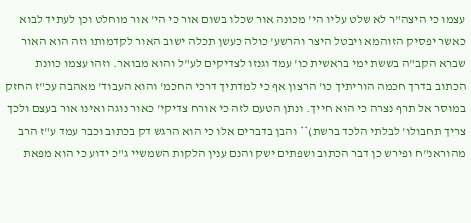עצמו כי היצה"ר לא שלט עליו הי' מכונה אור שכלו בשום אור כי הי' אור מוחלט וכן לעתיד לבוא כאשר יפסיק הזוהמא ויבטל היצר והרשע' כולה כעשן תכלה ישוב האור לקדמותו וזה הוא האור שברא הקב"ה בששת ימי בראשית כו' עמד וגנזו לצדיקים לע"ל והוא מבואר. וזהו עצמו כוונת הכתוב בדרך חכמה הוריתיך כו' הרצון אף כי למדתיך דרכי החכמ' והוא העבוד' מאהבה עכ"ז החזק במוסר אל תרף נצרה כי הוא חייך. ונתן הטעם לזה כי אורח צדיקי' כאור נוגה ואינו אור בעצם ולכך צריך תחבולו' לבלתי הלכד ברשת)** והבן בדברים אלו כי הוא הרגש דק בכתוב וכבר עמד ע"ז הרב מהוראנ"ח ופירש כן דבר הכתוב ושפתים ישק והנם ענין הלקות השמשיי ג"כ ידוע כי הוא מפאת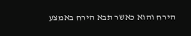הירח והוא כאשר תבא הירח באמצע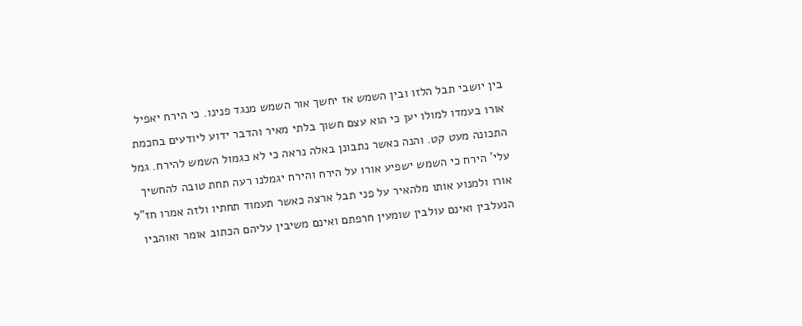בין יושבי תבל הלזו ובין השמש אז יחשך אור השמש מנגד פנינו. כי הירח יאפיל אורו בעמדו למולו יען כי הוא עצם חשוך בלתי מאיר והדבר ידוע ליודעים בחכמת התכונה מעט קט. והנה כאשר נתבונן באלה נראה כי לא כגמול השמש להירח. גמל עלי' הירח כי השמש ישפיע אורו על הירח והירח יגמלנו רעה תחת טובה להחשיך אורו ולמנוע אותו מלהאיר על פני תבל ארצה כאשר תעמוד תחתיו ולזה אמרו חז"ל הנעלבין ואינם עולבין שומעין חרפתם ואינם משיבין עליהם הכתוב אומר ואוהביו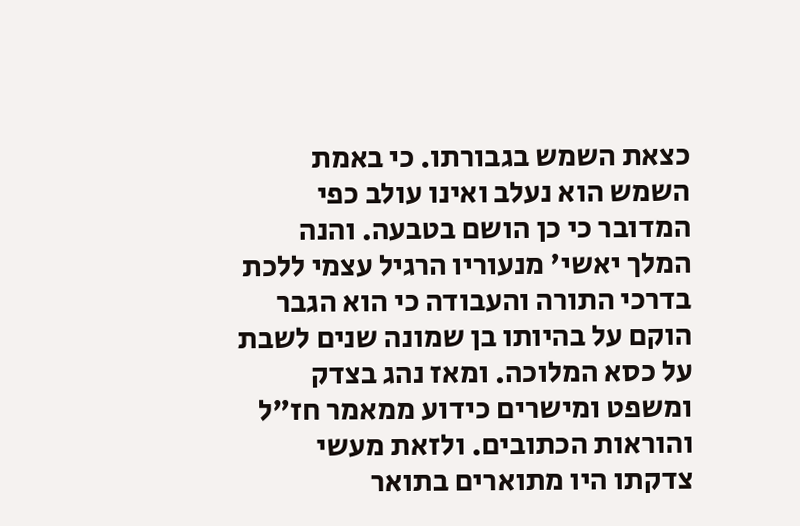כצאת השמש בגבורתו. כי באמת השמש הוא נעלב ואינו עולב כפי המדובר כי כן הושם בטבעה. והנה המלך יאשי' מנעוריו הרגיל עצמי ללכת בדרכי התורה והעבודה כי הוא הגבר הוקם על בהיותו בן שמונה שנים לשבת על כסא המלוכה. ומאז נהג בצדק ומשפט ומישרים כידוע ממאמר חז"ל והוראות הכתובים. ולזאת מעשי צדקתו היו מתוארים בתואר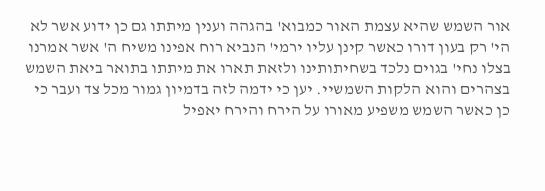אור השמש שהיא עצמת האור כמבוא' בהגהה וענין מיתתו גם כן ידוע אשר לא הי' רק בעון דורו כאשר קינן עליו ירמי' הנביא רוח אפינו משיח ה' אשר אמרנו בצלו נחי' בגוים נלכד בשחיתותינו ולזאת תארו את מיתתו בתואר ביאת השמש בצהרים והוא הלקות השמשיי. יען כי ידמה לזה בדמיון גמור מכל צד ועבר כי כן כאשר השמש משפיע מאורו על הירח והירח יאפיל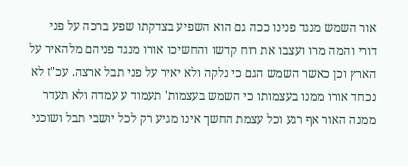אור השמש מנגד פנינו ככה גם הוא השפיע בצדקתו שפע ברכה על פני דורי והמה מרו ועצבו את רוח קדשו והחשיכו אורו מנגד פניהם מלהאיר על הארץ וכן כאשר השמש הגם כי נלקה ולא יאיר על פני תבל ארצה. עכ"ז לא נכחד אורו ממנו בעצמותו כי השמש בעצמות' תעמוד ע עמדה ולא תעדר ממנה האור אף רגע וכל עצמת החשך אינו מגיע רק לכל יושבי תבל ושוכני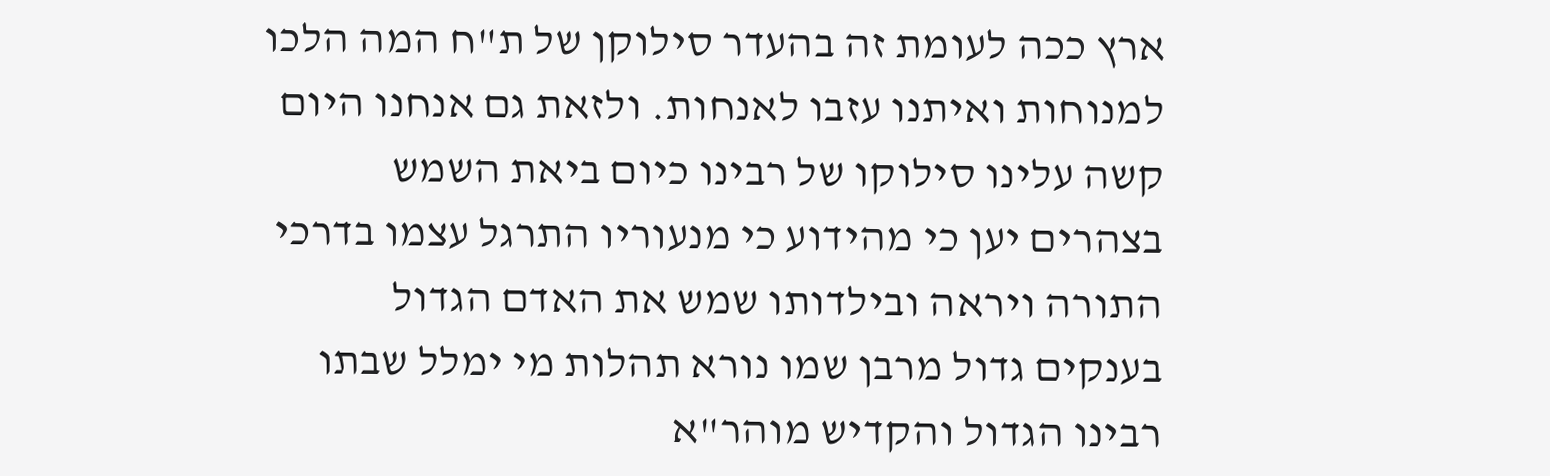ארץ ככה לעומת זה בהעדר סילוקן של ת"ח המה הלכו למנוחות ואיתנו עזבו לאנחות. ולזאת גם אנחנו היום קשה עלינו סילוקו של רבינו כיום ביאת השמש בצהרים יען כי מהידוע כי מנעוריו התרגל עצמו בדרכי התורה ויראה ובילדותו שמש את האדם הגדול בענקים גדול מרבן שמו נורא תהלות מי ימלל שבתו רבינו הגדול והקדיש מוהר"א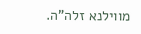מווילנא זלה"ה.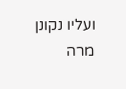ועליו נקונן מרה